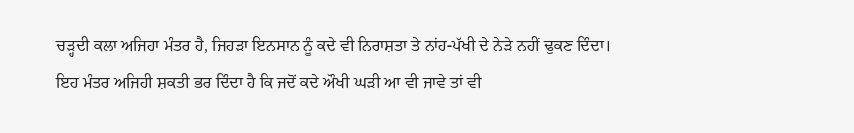ਚੜ੍ਹਦੀ ਕਲਾ ਅਜਿਹਾ ਮੰਤਰ ਹੈ, ਜਿਹੜਾ ਇਨਸਾਨ ਨੂੰ ਕਦੇ ਵੀ ਨਿਰਾਸ਼ਤਾ ਤੇ ਨਾਂਹ-ਪੱਖੀ ਦੇ ਨੇੜੇ ਨਹੀਂ ਢੁਕਣ ਦਿੰਦਾ। ਇਹ ਮੰਤਰ ਅਜਿਹੀ ਸ਼ਕਤੀ ਭਰ ਦਿੰਦਾ ਹੈ ਕਿ ਜਦੋਂ ਕਦੇ ਔਖੀ ਘੜੀ ਆ ਵੀ ਜਾਵੇ ਤਾਂ ਵੀ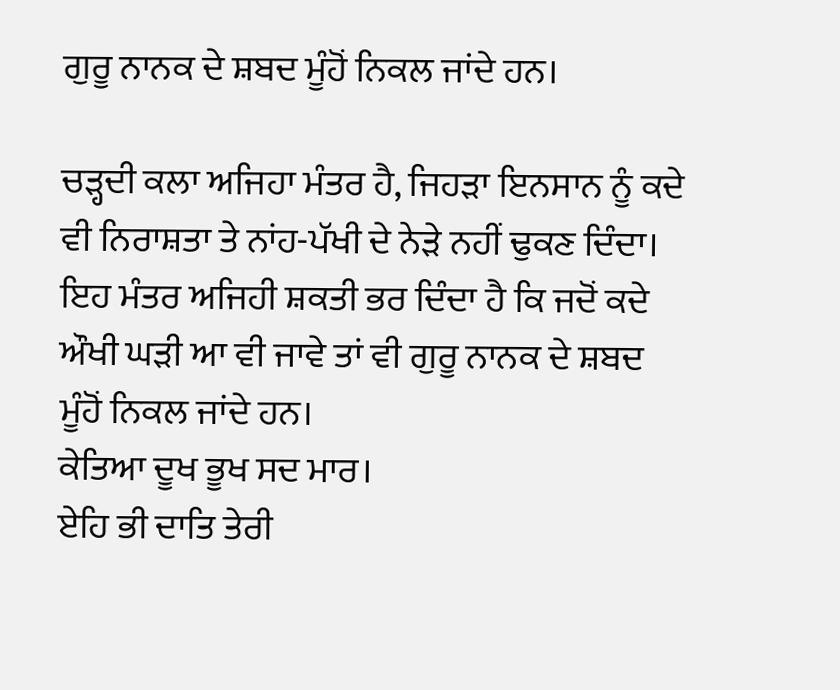ਗੁਰੂ ਨਾਨਕ ਦੇ ਸ਼ਬਦ ਮੂੰਹੋਂ ਨਿਕਲ ਜਾਂਦੇ ਹਨ।

ਚੜ੍ਹਦੀ ਕਲਾ ਅਜਿਹਾ ਮੰਤਰ ਹੈ, ਜਿਹੜਾ ਇਨਸਾਨ ਨੂੰ ਕਦੇ ਵੀ ਨਿਰਾਸ਼ਤਾ ਤੇ ਨਾਂਹ-ਪੱਖੀ ਦੇ ਨੇੜੇ ਨਹੀਂ ਢੁਕਣ ਦਿੰਦਾ। ਇਹ ਮੰਤਰ ਅਜਿਹੀ ਸ਼ਕਤੀ ਭਰ ਦਿੰਦਾ ਹੈ ਕਿ ਜਦੋਂ ਕਦੇ ਔਖੀ ਘੜੀ ਆ ਵੀ ਜਾਵੇ ਤਾਂ ਵੀ ਗੁਰੂ ਨਾਨਕ ਦੇ ਸ਼ਬਦ ਮੂੰਹੋਂ ਨਿਕਲ ਜਾਂਦੇ ਹਨ।
ਕੇਤਿਆ ਦੂਖ ਭੂਖ ਸਦ ਮਾਰ।
ਏਹਿ ਭੀ ਦਾਤਿ ਤੇਰੀ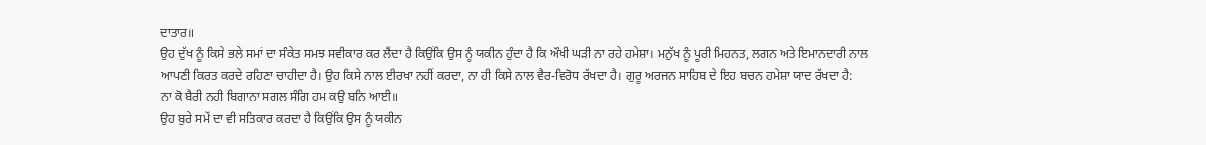ਦਾਤਾਰ॥
ਉਹ ਦੁੱਖ ਨੂੰ ਕਿਸੇ ਭਲੇ ਸਮਾਂ ਦਾ ਸੰਕੇਤ ਸਮਝ ਸਵੀਕਾਰ ਕਰ ਲੈਂਦਾ ਹੈ ਕਿਉਂਕਿ ਉਸ ਨੂੰ ਯਕੀਨ ਹੁੰਦਾ ਹੈ ਕਿ ਔਖੀ ਘੜੀ ਨਾ ਰਹੇ ਹਮੇਸ਼ਾ। ਮਨੁੱਖ ਨੂੰ ਪੂਰੀ ਮਿਹਨਤ, ਲਗਨ ਅਤੇ ਇਮਾਨਦਾਰੀ ਨਾਲ ਆਪਣੀ ਕਿਰਤ ਕਰਦੇ ਰਹਿਣਾ ਚਾਹੀਦਾ ਹੈ। ਉਹ ਕਿਸੇ ਨਾਲ ਈਰਖਾ ਨਹੀਂ ਕਰਦਾ, ਨਾ ਹੀ ਕਿਸੇ ਨਾਲ ਵੈਰ-ਵਿਰੋਧ ਰੱਖਦਾ ਹੈ। ਗੁਰੂ ਅਰਜਨ ਸਾਹਿਬ ਦੇ ਇਹ ਬਚਨ ਹਮੇਸ਼ਾ ਯਾਦ ਰੱਖਦਾ ਹੈ:
ਨਾ ਕੋ ਬੈਰੀ ਨਹੀ ਬਿਗਾਨਾ ਸਗਲ ਸੰਗਿ ਹਮ ਕਉ ਬਨਿ ਆਈ॥
ਉਹ ਬੁਰੇ ਸਮੇਂ ਦਾ ਵੀ ਸਤਿਕਾਰ ਕਰਦਾ ਹੈ ਕਿਉਂਕਿ ਉਸ ਨੂੰ ਯਕੀਨ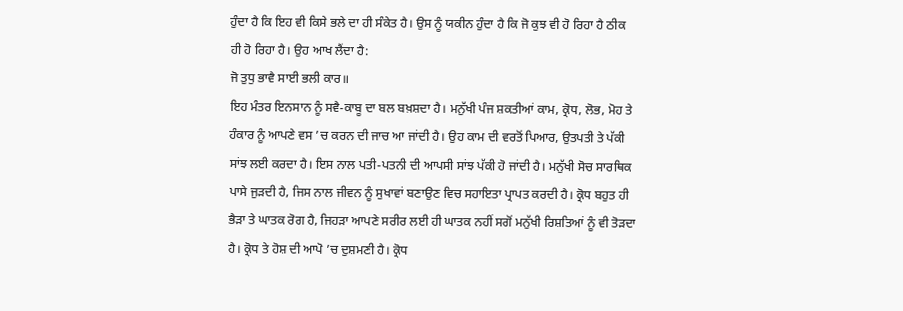ਹੁੰਦਾ ਹੈ ਕਿ ਇਹ ਵੀ ਕਿਸੇ ਭਲੇ ਦਾ ਹੀ ਸੰਕੇਤ ਹੈ। ਉਸ ਨੂੰ ਯਕੀਨ ਹੁੰਦਾ ਹੈ ਕਿ ਜੋ ਕੁਝ ਵੀ ਹੋ ਰਿਹਾ ਹੈ ਠੀਕ ਹੀ ਹੋ ਰਿਹਾ ਹੈ। ਉਹ ਆਖ ਲੈਂਦਾ ਹੈ:
ਜੋ ਤੁਧੁ ਭਾਵੈ ਸਾਈ ਭਲੀ ਕਾਰ॥
ਇਹ ਮੰਤਰ ਇਨਸਾਨ ਨੂੰ ਸਵੈ-ਕਾਬੂ ਦਾ ਬਲ ਬਖ਼ਸ਼ਦਾ ਹੈ। ਮਨੁੱਖੀ ਪੰਜ ਸ਼ਕਤੀਆਂ ਕਾਮ, ਕ੍ਰੋਧ, ਲੋਭ, ਮੋਹ ਤੇ ਹੰਕਾਰ ਨੂੰ ਆਪਣੇ ਵਸ ’ਚ ਕਰਨ ਦੀ ਜਾਚ ਆ ਜਾਂਦੀ ਹੈ। ਉਹ ਕਾਮ ਦੀ ਵਰਤੋਂ ਪਿਆਰ, ਉਤਪਤੀ ਤੇ ਪੱਕੀ ਸਾਂਝ ਲਈ ਕਰਦਾ ਹੈ। ਇਸ ਨਾਲ ਪਤੀ-ਪਤਨੀ ਦੀ ਆਪਸੀ ਸਾਂਝ ਪੱਕੀ ਹੋ ਜਾਂਦੀ ਹੈ। ਮਨੁੱਖੀ ਸੋਚ ਸਾਰਥਿਕ ਪਾਸੇ ਜੁੜਦੀ ਹੈ, ਜਿਸ ਨਾਲ ਜੀਵਨ ਨੂੰ ਸੁਖਾਵਾਂ ਬਣਾਉਣ ਵਿਚ ਸਹਾਇਤਾ ਪ੍ਰਾਪਤ ਕਰਦੀ ਹੈ। ਕ੍ਰੋਧ ਬਹੁਤ ਹੀ ਭੈੜਾ ਤੇ ਘਾਤਕ ਰੋਗ ਹੈ, ਜਿਹੜਾ ਆਪਣੇ ਸਰੀਰ ਲਈ ਹੀ ਘਾਤਕ ਨਹੀਂ ਸਗੋਂ ਮਨੁੱਖੀ ਰਿਸ਼ਤਿਆਂ ਨੂੰ ਵੀ ਤੋੜਦਾ ਹੈ। ਕ੍ਰੋਧ ਤੇ ਹੋਸ਼ ਦੀ ਆਪੋ ’ਚ ਦੁਸ਼ਮਣੀ ਹੈ। ਕ੍ਰੋਧ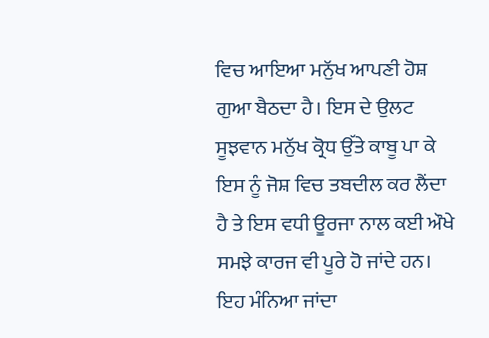ਵਿਚ ਆਇਆ ਮਨੁੱਖ ਆਪਣੀ ਹੋਸ਼ ਗੁਆ ਬੈਠਦਾ ਹੈ। ਇਸ ਦੇ ਉਲਟ ਸੂਝਵਾਨ ਮਨੁੱਖ ਕ੍ਰੋਧ ਉੱਤੇ ਕਾਬੂ ਪਾ ਕੇ ਇਸ ਨੂੰ ਜੋਸ਼ ਵਿਚ ਤਬਦੀਲ ਕਰ ਲੈਂਦਾ ਹੈ ਤੇ ਇਸ ਵਧੀ ਊਰਜਾ ਨਾਲ ਕਈ ਔਖੇ ਸਮਝੇ ਕਾਰਜ ਵੀ ਪੂਰੇ ਹੋ ਜਾਂਦੇ ਹਨ। ਇਹ ਮੰਨਿਆ ਜਾਂਦਾ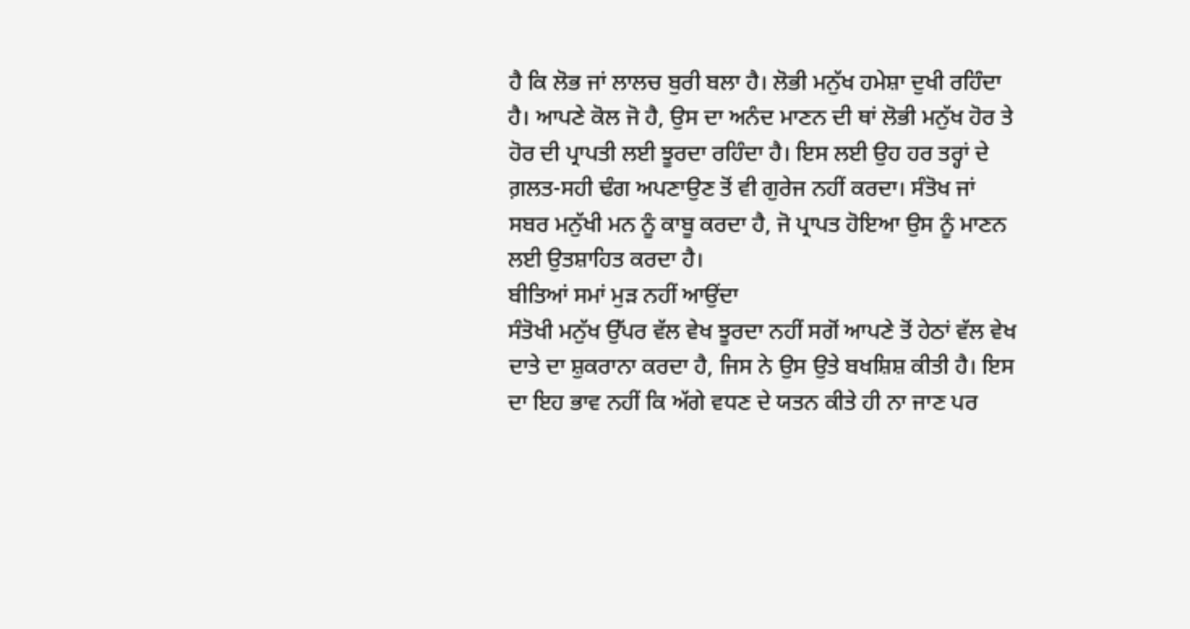ਹੈ ਕਿ ਲੋਭ ਜਾਂ ਲਾਲਚ ਬੁਰੀ ਬਲਾ ਹੈ। ਲੋਭੀ ਮਨੁੱਖ ਹਮੇਸ਼ਾ ਦੁਖੀ ਰਹਿੰਦਾ ਹੈ। ਆਪਣੇ ਕੋਲ ਜੋ ਹੈ, ਉਸ ਦਾ ਅਨੰਦ ਮਾਣਨ ਦੀ ਥਾਂ ਲੋਭੀ ਮਨੁੱਖ ਹੋਰ ਤੇ ਹੋਰ ਦੀ ਪ੍ਰਾਪਤੀ ਲਈ ਝੂਰਦਾ ਰਹਿੰਦਾ ਹੈ। ਇਸ ਲਈ ਉਹ ਹਰ ਤਰ੍ਹਾਂ ਦੇ ਗ਼ਲਤ-ਸਹੀ ਢੰਗ ਅਪਣਾਉਣ ਤੋਂ ਵੀ ਗੁਰੇਜ ਨਹੀਂ ਕਰਦਾ। ਸੰਤੋਖ ਜਾਂ ਸਬਰ ਮਨੁੱਖੀ ਮਨ ਨੂੰ ਕਾਬੂ ਕਰਦਾ ਹੈ, ਜੋ ਪ੍ਰਾਪਤ ਹੋਇਆ ਉਸ ਨੂੰ ਮਾਣਨ ਲਈ ਉਤਸ਼ਾਹਿਤ ਕਰਦਾ ਹੈ।
ਬੀਤਿਆਂ ਸਮਾਂ ਮੁੜ ਨਹੀਂ ਆਉਂਦਾ
ਸੰਤੋਖੀ ਮਨੁੱਖ ਉੱਪਰ ਵੱਲ ਵੇਖ ਝੂਰਦਾ ਨਹੀਂ ਸਗੋਂ ਆਪਣੇ ਤੋਂ ਹੇਠਾਂ ਵੱਲ ਵੇਖ ਦਾਤੇ ਦਾ ਸ਼ੁਕਰਾਨਾ ਕਰਦਾ ਹੈ, ਜਿਸ ਨੇ ਉਸ ਉਤੇ ਬਖਸ਼ਿਸ਼ ਕੀਤੀ ਹੈ। ਇਸ ਦਾ ਇਹ ਭਾਵ ਨਹੀਂ ਕਿ ਅੱਗੇ ਵਧਣ ਦੇ ਯਤਨ ਕੀਤੇ ਹੀ ਨਾ ਜਾਣ ਪਰ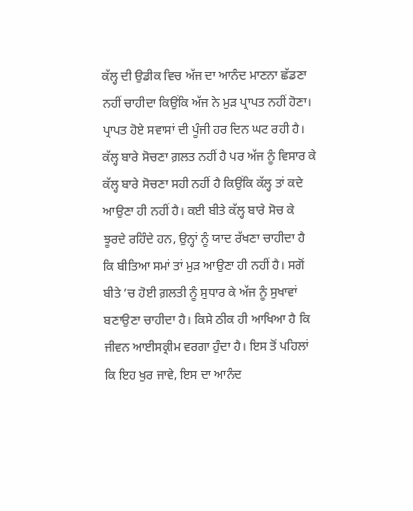ਕੱਲ੍ਹ ਦੀ ਉਡੀਕ ਵਿਚ ਅੱਜ ਦਾ ਆਨੰਦ ਮਾਣਨਾ ਛੱਡਣਾ ਨਹੀਂ ਚਾਹੀਦਾ ਕਿਉਂਕਿ ਅੱਜ ਨੇ ਮੁੜ ਪ੍ਰਾਪਤ ਨਹੀਂ ਹੋਣਾ। ਪ੍ਰਾਪਤ ਹੋਏ ਸਵਾਸਾਂ ਦੀ ਪੂੰਜੀ ਹਰ ਦਿਨ ਘਟ ਰਹੀ ਹੈ। ਕੱਲ੍ਹ ਬਾਰੇ ਸੋਚਣਾ ਗ਼ਲਤ ਨਹੀਂ ਹੈ ਪਰ ਅੱਜ ਨੂੰ ਵਿਸਾਰ ਕੇ ਕੱਲ੍ਹ ਬਾਰੇ ਸੋਚਣਾ ਸਹੀ ਨਹੀਂ ਹੈ ਕਿਉਂਕਿ ਕੱਲ੍ਹ ਤਾਂ ਕਦੇ ਆਉਣਾ ਹੀ ਨਹੀਂ ਹੈ। ਕਈ ਬੀਤੇ ਕੱਲ੍ਹ ਬਾਰੇ ਸੋਚ ਕੇ ਝੂਰਦੇ ਰਹਿੰਦੇ ਹਨ, ਉਨ੍ਹਾਂ ਨੂੰ ਯਾਦ ਰੱਖਣਾ ਚਾਹੀਦਾ ਹੈ ਕਿ ਬੀਤਿਆ ਸਮਾਂ ਤਾਂ ਮੁੜ ਆਉਣਾ ਹੀ ਨਹੀਂ ਹੈ। ਸਗੋਂ ਬੀਤੇ ’ਚ ਹੋਈ ਗ਼ਲਤੀ ਨੂੰ ਸੁਧਾਰ ਕੇ ਅੱਜ ਨੂੰ ਸੁਖਾਵਾਂ ਬਣਾਉਣਾ ਚਾਹੀਦਾ ਹੈ। ਕਿਸੇ ਠੀਕ ਹੀ ਆਖਿਆ ਹੈ ਕਿ ਜੀਵਨ ਆਈਸਕ੍ਰੀਮ ਵਰਗਾ ਹੁੰਦਾ ਹੈ। ਇਸ ਤੋਂ ਪਹਿਲਾਂ ਕਿ ਇਹ ਖੁਰ ਜਾਵੇ, ਇਸ ਦਾ ਆਨੰਦ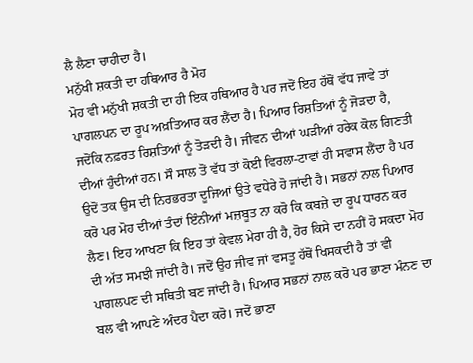ਲੈ ਲੈਣਾ ਚਾਹੀਦਾ ਹੈ।
ਮਨੁੱਖੀ ਸ਼ਕਤੀ ਦਾ ਹਥਿਆਰ ਹੈ ਮੋਹ
ਮੋਹ ਵੀ ਮਨੁੱਖੀ ਸ਼ਕਤੀ ਦਾ ਹੀ ਇਕ ਹਥਿਆਰ ਹੈ ਪਰ ਜਦੋਂ ਇਹ ਹੱਥੋਂ ਵੱਧ ਜਾਵੇ ਤਾਂ ਪਾਗਲਪਨ ਦਾ ਰੂਪ ਅਖ਼ਤਿਆਰ ਕਰ ਲੈਂਦਾ ਹੈ। ਪਿਆਰ ਰਿਸ਼ਤਿਆਂ ਨੂੰ ਜੋੜਦਾ ਹੈ, ਜਦੋਂਕਿ ਨਫ਼ਰਤ ਰਿਸ਼ਤਿਆਂ ਨੂੰ ਤੋੜਦੀ ਹੈ। ਜੀਵਨ ਦੀਆਂ ਘੜੀਆਂ ਹਰੇਕ ਕੋਲ ਗਿਣਤੀ ਦੀਆਂ ਹੁੰਦੀਆਂ ਹਨ। ਸੌ ਸਾਲ ਤੋਂ ਵੱਧ ਤਾਂ ਕੋਈ ਵਿਰਲਾ-ਟਾਵਾਂ ਹੀ ਸਵਾਸ ਲੈਂਦਾ ਹੈ ਪਰ ਉਦੋਂ ਤਕ ਉਸ ਦੀ ਨਿਰਭਰਤਾ ਦੂਜਿਆਂ ਉਤੇ ਵਧੇਰੇ ਹੋ ਜਾਂਦੀ ਹੈ। ਸਭਨਾਂ ਨਾਲ ਪਿਆਰ ਕਰੋ ਪਰ ਮੋਹ ਦੀਆਂ ਤੰਦਾਂ ਇੰਨੀਆਂ ਮਜ਼ਬੂਤ ਨਾ ਕਰੋ ਕਿ ਕਬਜ਼ੇ ਦਾ ਰੂਪ ਧਾਰਨ ਕਰ ਲੈਣ। ਇਹ ਆਖਣਾ ਕਿ ਇਹ ਤਾਂ ਕੇਵਲ ਮੇਰਾ ਹੀ ਹੈ, ਹੋਰ ਕਿਸੇ ਦਾ ਨਹੀਂ ਹੋ ਸਕਦਾ ਮੋਹ ਦੀ ਅੱਤ ਸਮਝੀ ਜਾਂਦੀ ਹੈ। ਜਦੋਂ ਉਹ ਜੀਵ ਜਾਂ ਵਸਤੂ ਹੱਥੋਂ ਖਿਸਕਦੀ ਹੈ ਤਾਂ ਵੀ ਪਾਗਲਪਣ ਦੀ ਸਥਿਤੀ ਬਣ ਜਾਂਦੀ ਹੈ। ਪਿਆਰ ਸਭਨਾਂ ਨਾਲ ਕਰੋ ਪਰ ਭਾਣਾ ਮੰਨਣ ਦਾ ਬਲ ਵੀ ਆਪਣੇ ਅੰਦਰ ਪੈਦਾ ਕਰੋ। ਜਦੋਂ ਭਾਣਾ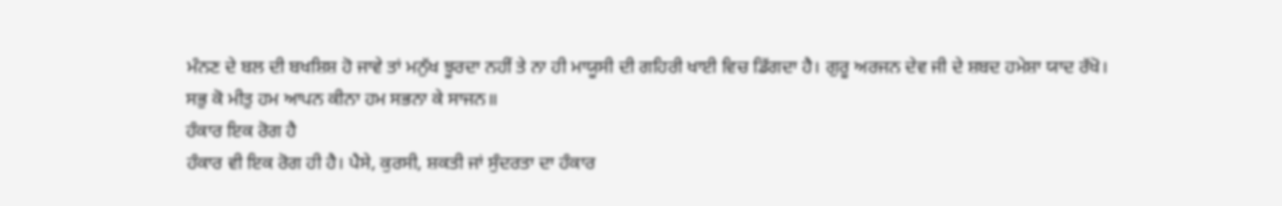ਮੰਨਣ ਦੇ ਬਲ ਦੀ ਬਖਸ਼ਿਸ਼ ਹੋ ਜਾਵੇ ਤਾਂ ਮਨੁੱਖ ਝੂਰਦਾ ਨਹੀਂ ਤੇ ਨਾ ਹੀ ਮਾਯੂਸੀ ਦੀ ਗਹਿਰੀ ਖਾਈ ਵਿਚ ਡਿੱਗਦਾ ਹੈ। ਗੁਰੂ ਅਰਜਨ ਦੇਵ ਜੀ ਦੇ ਸ਼ਬਦ ਹਮੇਸ਼ਾ ਯਾਦ ਰੱਖੋ।
ਸਭੁ ਕੋ ਮੀਤੁ ਹਮ ਆਪਨ ਕੀਨਾ ਹਮ ਸਭਨਾ ਕੇ ਸਾਜਨ॥
ਹੰਕਾਰ ਇਕ ਰੋਗ ਹੈ
ਹੰਕਾਰ ਵੀ ਇਕ ਰੋਗ ਹੀ ਹੈ। ਪੈਸੇ, ਕੁਰਸੀ, ਸ਼ਕਤੀ ਜਾਂ ਸੁੰਦਰਤਾ ਦਾ ਹੰਕਾਰ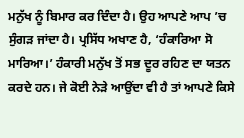ਮਨੁੱਖ ਨੂੰ ਬਿਮਾਰ ਕਰ ਦਿੰਦਾ ਹੈ। ਉਹ ਆਪਣੇ ਆਪ ’ਚ ਸੁੰਗੜ ਜਾਂਦਾ ਹੈ। ਪ੍ਰਸਿੱਧ ਅਖਾਣ ਹੈ, ‘ਹੰਕਾਰਿਆ ਸੋ ਮਾਰਿਆ।’ ਹੰਕਾਰੀ ਮਨੁੱਖ ਤੋਂ ਸਭ ਦੂਰ ਰਹਿਣ ਦਾ ਯਤਨ ਕਰਦੇ ਹਨ। ਜੇ ਕੋਈ ਨੇੜੇ ਆਉਂਦਾ ਵੀ ਹੈ ਤਾਂ ਆਪਣੇ ਕਿਸੇ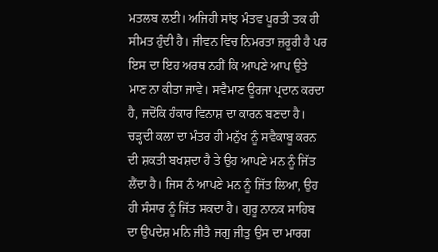ਮਤਲਬ ਲਈ। ਅਜਿਹੀ ਸਾਂਝ ਮੰਤਵ ਪੂਰਤੀ ਤਕ ਹੀ ਸੀਮਤ ਹੁੰਦੀ ਹੈ। ਜੀਵਨ ਵਿਚ ਨਿਮਰਤਾ ਜ਼ਰੂਰੀ ਹੈ ਪਰ ਇਸ ਦਾ ਇਹ ਅਰਥ ਨਹੀਂ ਕਿ ਆਪਣੇ ਆਪ ਉਤੇ ਮਾਣ ਨਾ ਕੀਤਾ ਜਾਵੇ। ਸਵੈਮਾਣ ਊਰਜਾ ਪ੍ਰਦਾਨ ਕਰਦਾ ਹੈ, ਜਦੋਂਕਿ ਹੰਕਾਰ ਵਿਨਾਸ਼ ਦਾ ਕਾਰਨ ਬਣਦਾ ਹੈ। ਚੜ੍ਹਦੀ ਕਲਾ ਦਾ ਮੰਤਰ ਹੀ ਮਨੁੱਖ ਨੂੰ ਸਵੈਕਾਬੂ ਕਰਨ ਦੀ ਸ਼ਕਤੀ ਬਖਸ਼ਦਾ ਹੈ ਤੇ ਉਹ ਆਪਣੇ ਮਨ ਨੂੰ ਜਿੱਤ ਲੈਂਦਾ ਹੈ। ਜਿਸ ਨੰ ਆਪਣੇ ਮਨ ਨੂੰ ਜਿੱਤ ਲਿਆ, ਉਹ ਹੀ ਸੰਸਾਰ ਨੂੰ ਜਿੱਤ ਸਕਦਾ ਹੈ। ਗੁਰੂ ਨਾਨਕ ਸਾਹਿਬ ਦਾ ਉਪਦੇਸ਼ ਮਨਿ ਜੀਤੈ ਜਗੁ ਜੀਤੁ ਉਸ ਦਾ ਮਾਰਗ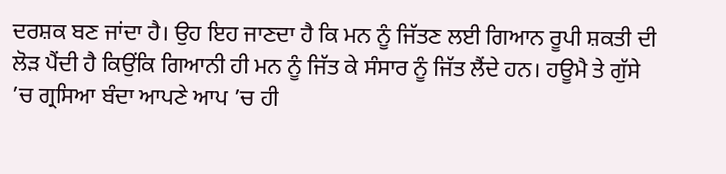ਦਰਸ਼ਕ ਬਣ ਜਾਂਦਾ ਹੈ। ਉਹ ਇਹ ਜਾਣਦਾ ਹੈ ਕਿ ਮਨ ਨੂੰ ਜਿੱਤਣ ਲਈ ਗਿਆਨ ਰੂਪੀ ਸ਼ਕਤੀ ਦੀ ਲੋੜ ਪੈਂਦੀ ਹੈ ਕਿਉਂਕਿ ਗਿਆਨੀ ਹੀ ਮਨ ਨੂੰ ਜਿੱਤ ਕੇ ਸੰਸਾਰ ਨੂੰ ਜਿੱਤ ਲੈਂਦੇ ਹਨ। ਹਊਮੈ ਤੇ ਗੁੱਸੇ ’ਚ ਗ੍ਰਸਿਆ ਬੰਦਾ ਆਪਣੇ ਆਪ ’ਚ ਹੀ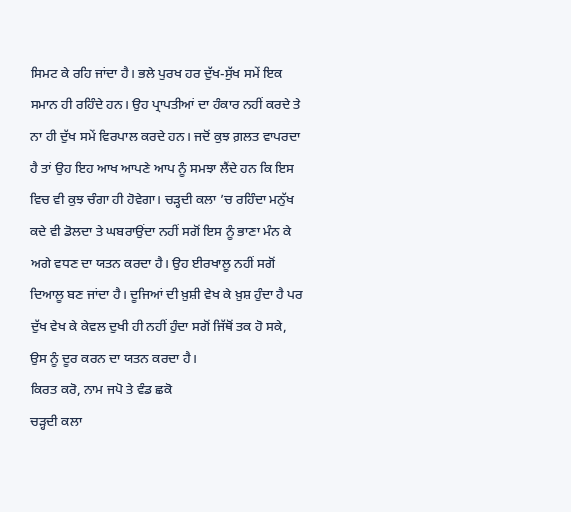ਸਿਮਟ ਕੇ ਰਹਿ ਜਾਂਦਾ ਹੈ। ਭਲੇ ਪੁਰਖ ਹਰ ਦੁੱਖ-ਸੁੱਖ ਸਮੇਂ ਇਕ ਸਮਾਨ ਹੀ ਰਹਿੰਦੇ ਹਨ। ਉਹ ਪ੍ਰਾਪਤੀਆਂ ਦਾ ਹੰਕਾਰ ਨਹੀਂ ਕਰਦੇ ਤੇ ਨਾ ਹੀ ਦੁੱਖ ਸਮੇਂ ਵਿਰਪਾਲ ਕਰਦੇ ਹਨ। ਜਦੋਂ ਕੁਝ ਗ਼ਲਤ ਵਾਪਰਦਾ ਹੈ ਤਾਂ ਉਹ ਇਹ ਆਖ ਆਪਣੇ ਆਪ ਨੂੰ ਸਮਝਾ ਲੈਂਦੇ ਹਨ ਕਿ ਇਸ ਵਿਚ ਵੀ ਕੁਝ ਚੰਗਾ ਹੀ ਹੋਵੇਗਾ। ਚੜ੍ਹਦੀ ਕਲਾ ’ਚ ਰਹਿੰਦਾ ਮਨੁੱਖ ਕਦੇ ਵੀ ਡੋਲਦਾ ਤੇ ਘਬਰਾਉਂਦਾ ਨਹੀਂ ਸਗੋਂ ਇਸ ਨੂੰ ਭਾਣਾ ਮੰਨ ਕੇ ਅਗੇ ਵਧਣ ਦਾ ਯਤਨ ਕਰਦਾ ਹੈ। ਉਹ ਈਰਖਾਲੂ ਨਹੀਂ ਸਗੋਂ ਦਿਆਲੂ ਬਣ ਜਾਂਦਾ ਹੈ। ਦੂਜਿਆਂ ਦੀ ਖ਼ੁਸ਼ੀ ਵੇਖ ਕੇ ਖ਼ੁਸ਼ ਹੁੰਦਾ ਹੈ ਪਰ ਦੁੱਖ ਵੇਖ ਕੇ ਕੇਵਲ ਦੁਖੀ ਹੀ ਨਹੀਂ ਹੁੰਦਾ ਸਗੋਂ ਜਿੱਥੋਂ ਤਕ ਹੋ ਸਕੇ, ਉਸ ਨੂੰ ਦੂਰ ਕਰਨ ਦਾ ਯਤਨ ਕਰਦਾ ਹੈ।
ਕਿਰਤ ਕਰੋ, ਨਾਮ ਜਪੋ ਤੇ ਵੰਡ ਛਕੋ
ਚੜ੍ਹਦੀ ਕਲਾ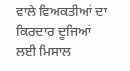ਵਾਲੇ ਵਿਅਕਤੀਆਂ ਦਾ ਕਿਰਦਾਰ ਦੂਜਿਆਂ ਲਈ ਮਿਸਾਲ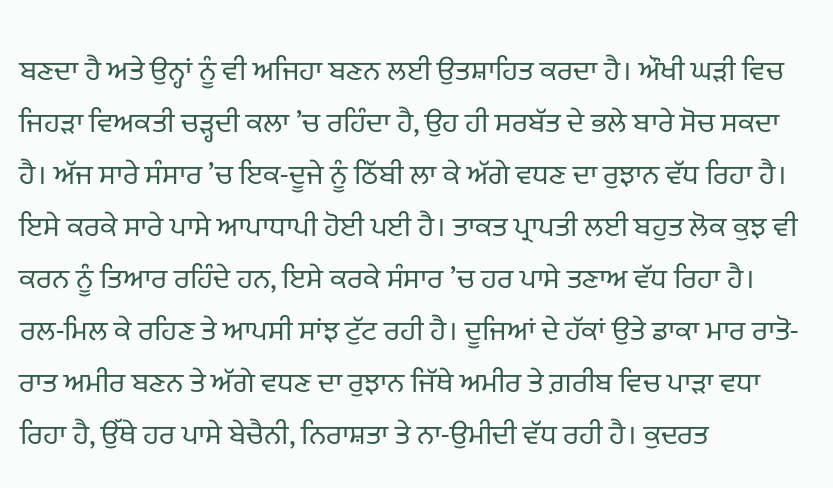ਬਣਦਾ ਹੈ ਅਤੇ ਉਨ੍ਹਾਂ ਨੂੰ ਵੀ ਅਜਿਹਾ ਬਣਨ ਲਈ ਉਤਸ਼ਾਹਿਤ ਕਰਦਾ ਹੈ। ਔਖੀ ਘੜੀ ਵਿਚ ਜਿਹੜਾ ਵਿਅਕਤੀ ਚੜ੍ਹਦੀ ਕਲਾ ’ਚ ਰਹਿੰਦਾ ਹੈ, ਉਹ ਹੀ ਸਰਬੱਤ ਦੇ ਭਲੇ ਬਾਰੇ ਸੋਚ ਸਕਦਾ ਹੈ। ਅੱਜ ਸਾਰੇ ਸੰਸਾਰ ’ਚ ਇਕ-ਦੂਜੇ ਨੂੰ ਠਿੱਬੀ ਲਾ ਕੇ ਅੱਗੇ ਵਧਣ ਦਾ ਰੁਝਾਨ ਵੱਧ ਰਿਹਾ ਹੈ। ਇਸੇ ਕਰਕੇ ਸਾਰੇ ਪਾਸੇ ਆਪਾਧਾਪੀ ਹੋਈ ਪਈ ਹੈ। ਤਾਕਤ ਪ੍ਰਾਪਤੀ ਲਈ ਬਹੁਤ ਲੋਕ ਕੁਝ ਵੀ ਕਰਨ ਨੂੰ ਤਿਆਰ ਰਹਿੰਦੇ ਹਨ, ਇਸੇ ਕਰਕੇ ਸੰਸਾਰ ’ਚ ਹਰ ਪਾਸੇ ਤਣਾਅ ਵੱਧ ਰਿਹਾ ਹੈ। ਰਲ-ਮਿਲ ਕੇ ਰਹਿਣ ਤੇ ਆਪਸੀ ਸਾਂਝ ਟੁੱਟ ਰਹੀ ਹੈ। ਦੂਜਿਆਂ ਦੇ ਹੱਕਾਂ ਉਤੇ ਡਾਕਾ ਮਾਰ ਰਾਤੋ-ਰਾਤ ਅਮੀਰ ਬਣਨ ਤੇ ਅੱਗੇ ਵਧਣ ਦਾ ਰੁਝਾਨ ਜਿੱਥੇ ਅਮੀਰ ਤੇ ਗ਼ਰੀਬ ਵਿਚ ਪਾੜਾ ਵਧਾ ਰਿਹਾ ਹੈ, ਉੱਥੇ ਹਰ ਪਾਸੇ ਬੇਚੈਨੀ, ਨਿਰਾਸ਼ਤਾ ਤੇ ਨਾ-ਉਮੀਦੀ ਵੱਧ ਰਹੀ ਹੈ। ਕੁਦਰਤ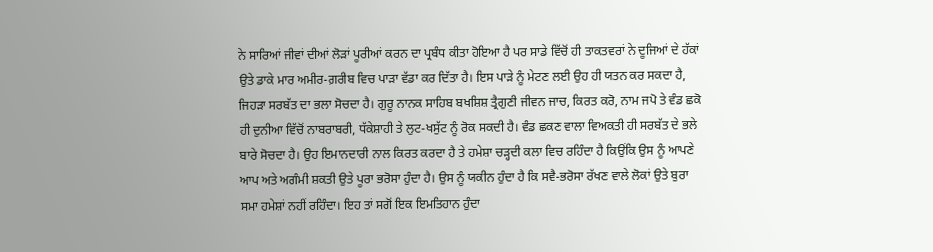ਨੇ ਸਾਰਿਆਂ ਜੀਵਾਂ ਦੀਆਂ ਲੋੜਾਂ ਪੂਰੀਆਂ ਕਰਨ ਦਾ ਪ੍ਰਬੰਧ ਕੀਤਾ ਹੋਇਆ ਹੈ ਪਰ ਸਾਡੇ ਵਿੱਚੋਂ ਹੀ ਤਾਕਤਵਰਾਂ ਨੇ ਦੂਜਿਆਂ ਦੇ ਹੱਕਾਂ ਉਤੇ ਡਾਕੇ ਮਾਰ ਅਮੀਰ-ਗ਼ਰੀਬ ਵਿਚ ਪਾੜਾ ਵੱਡਾ ਕਰ ਦਿੱਤਾ ਹੈ। ਇਸ ਪਾੜੇ ਨੂੰ ਮੇਟਣ ਲਈ ਉਹ ਹੀ ਯਤਨ ਕਰ ਸਕਦਾ ਹੈ, ਜਿਹੜਾ ਸਰਬੱਤ ਦਾ ਭਲਾ ਸੋਚਦਾ ਹੈ। ਗੁਰੂ ਨਾਨਕ ਸਾਹਿਬ ਬਖਸ਼ਿਸ਼ ਤ੍ਰੈਗੁਣੀ ਜੀਵਨ ਜਾਚ, ਕਿਰਤ ਕਰੋ, ਨਾਮ ਜਪੋ ਤੇ ਵੰਡ ਛਕੋ ਹੀ ਦੁਨੀਆ ਵਿੱਚੋਂ ਨਾਬਰਾਬਰੀ, ਧੱਕੇਸ਼ਾਹੀ ਤੇ ਲੁਟ-ਖਸੁੱਟ ਨੂੰ ਰੋਕ ਸਕਦੀ ਹੈ। ਵੰਡ ਛਕਣ ਵਾਲਾ ਵਿਅਕਤੀ ਹੀ ਸਰਬੱਤ ਦੇ ਭਲੇ ਬਾਰੇ ਸੋਚਦਾ ਹੈ। ਉਹ ਇਮਾਨਦਾਰੀ ਨਾਲ ਕਿਰਤ ਕਰਦਾ ਹੈ ਤੇ ਹਮੇਸ਼ਾ ਚੜ੍ਹਦੀ ਕਲਾ ਵਿਚ ਰਹਿੰਦਾ ਹੈ ਕਿਉਂਕਿ ਉਸ ਨੂੰ ਆਪਣੇ ਆਪ ਅਤੇ ਅਗੰਮੀ ਸ਼ਕਤੀ ਉਤੇ ਪੂਰਾ ਭਰੋਸਾ ਹੁੰਦਾ ਹੈ। ਉਸ ਨੂੰ ਯਕੀਨ ਹੁੰਦਾ ਹੈ ਕਿ ਸਵੈ-ਭਰੋਸਾ ਰੱਖਣ ਵਾਲੇ ਲੋਕਾਂ ਉਤੇ ਬੁਰਾ ਸਮਾ ਹਮੇਸ਼ਾਂ ਨਹੀਂ ਰਹਿੰਦਾ। ਇਹ ਤਾਂ ਸਗੋਂ ਇਕ ਇਮਤਿਹਾਨ ਹੁੰਦਾ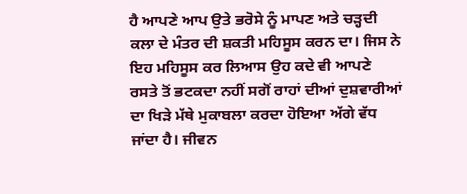ਹੈ ਆਪਣੇ ਆਪ ਉਤੇ ਭਰੋਸੇ ਨੂੰ ਮਾਪਣ ਅਤੇ ਚੜ੍ਹਦੀ ਕਲਾ ਦੇ ਮੰਤਰ ਦੀ ਸ਼ਕਤੀ ਮਹਿਸੂਸ ਕਰਨ ਦਾ। ਜਿਸ ਨੇ ਇਹ ਮਹਿਸੂਸ ਕਰ ਲਿਆਸ ਉਹ ਕਦੇ ਵੀ ਆਪਣੇ ਰਸਤੇ ਤੋਂ ਭਟਕਦਾ ਨਹੀਂ ਸਗੋਂ ਰਾਹਾਂ ਦੀਆਂ ਦੁਸ਼ਵਾਰੀਆਂ ਦਾ ਖਿੜੇ ਮੱਥੇ ਮੁਕਾਬਲਾ ਕਰਦਾ ਹੋਇਆ ਅੱਗੇ ਵੱਧ ਜਾਂਦਾ ਹੈ। ਜੀਵਨ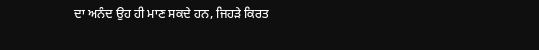ਦਾ ਅਨੰਦ ਉਹ ਹੀ ਮਾਣ ਸਕਦੇ ਹਨ, ਜਿਹੜੇ ਕਿਰਤ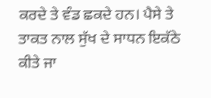ਕਰਦੇ ਤੇ ਵੰਡ ਛਕਦੇ ਹਨ। ਪੈਸੇ ਤੇ ਤਾਕਤ ਨਾਲ ਸੁੱਖ ਦੇ ਸਾਧਨ ਇਕੱਠੇ ਕੀਤੇ ਜਾ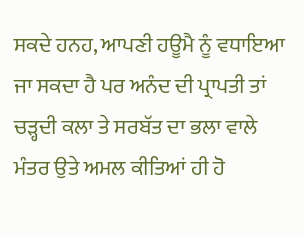ਸਕਦੇ ਹਨਹ, ਆਪਣੀ ਹਊਮੈ ਨੂੰ ਵਧਾਇਆ ਜਾ ਸਕਦਾ ਹੈ ਪਰ ਅਨੰਦ ਦੀ ਪ੍ਰਾਪਤੀ ਤਾਂ ਚੜ੍ਹਦੀ ਕਲਾ ਤੇ ਸਰਬੱਤ ਦਾ ਭਲਾ ਵਾਲੇ ਮੰਤਰ ਉਤੇ ਅਮਲ ਕੀਤਿਆਂ ਹੀ ਹੋ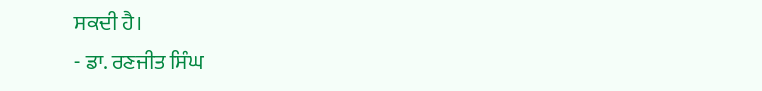ਸਕਦੀ ਹੈ।
- ਡਾ. ਰਣਜੀਤ ਸਿੰਘ